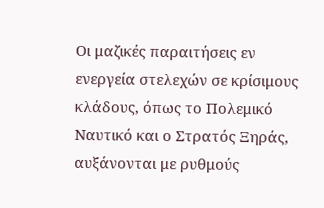Οι μαζικές παραιτήσεις εν ενεργεία στελεχών σε κρίσιμους κλάδους, όπως το Πολεμικό Ναυτικό και ο Στρατός Ξηράς, αυξάνονται με ρυθμούς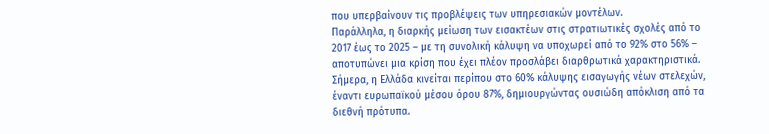που υπερβαίνουν τις προβλέψεις των υπηρεσιακών μοντέλων.
Παράλληλα, η διαρκής μείωση των εισακτέων στις στρατιωτικές σχολές από το 2017 έως το 2025 – με τη συνολική κάλυψη να υποχωρεί από το 92% στο 56% – αποτυπώνει μια κρίση που έχει πλέον προσλάβει διαρθρωτικά χαρακτηριστικά. Σήμερα, η Ελλάδα κινείται περίπου στο 60% κάλυψης εισαγωγής νέων στελεχών, έναντι ευρωπαϊκού μέσου όρου 87%, δημιουργώντας ουσιώδη απόκλιση από τα διεθνή πρότυπα.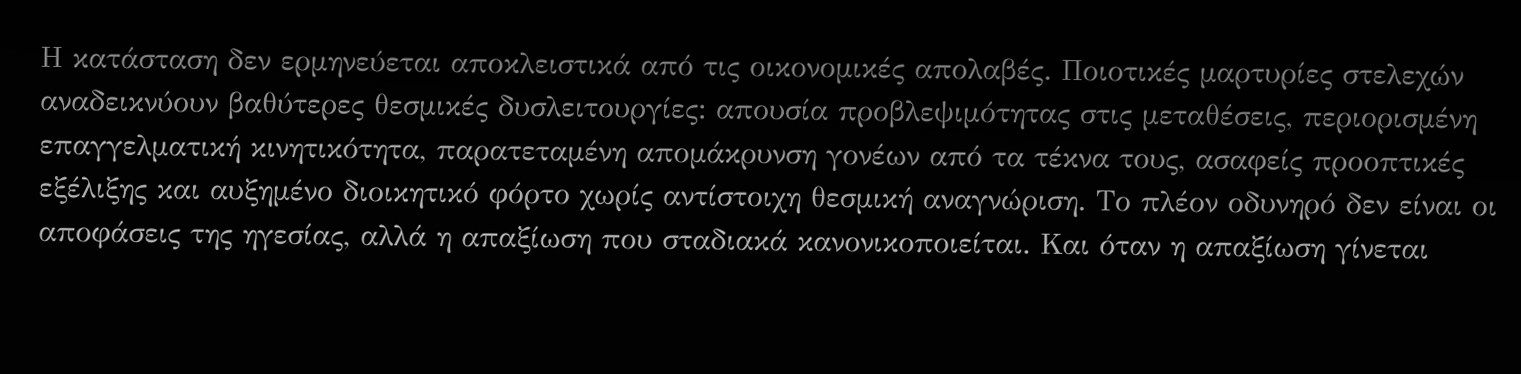Η κατάσταση δεν ερμηνεύεται αποκλειστικά από τις οικονομικές απολαβές. Ποιοτικές μαρτυρίες στελεχών αναδεικνύουν βαθύτερες θεσμικές δυσλειτουργίες: απουσία προβλεψιμότητας στις μεταθέσεις, περιορισμένη επαγγελματική κινητικότητα, παρατεταμένη απομάκρυνση γονέων από τα τέκνα τους, ασαφείς προοπτικές εξέλιξης και αυξημένο διοικητικό φόρτο χωρίς αντίστοιχη θεσμική αναγνώριση. Το πλέον οδυνηρό δεν είναι οι αποφάσεις της ηγεσίας, αλλά η απαξίωση που σταδιακά κανονικοποιείται. Και όταν η απαξίωση γίνεται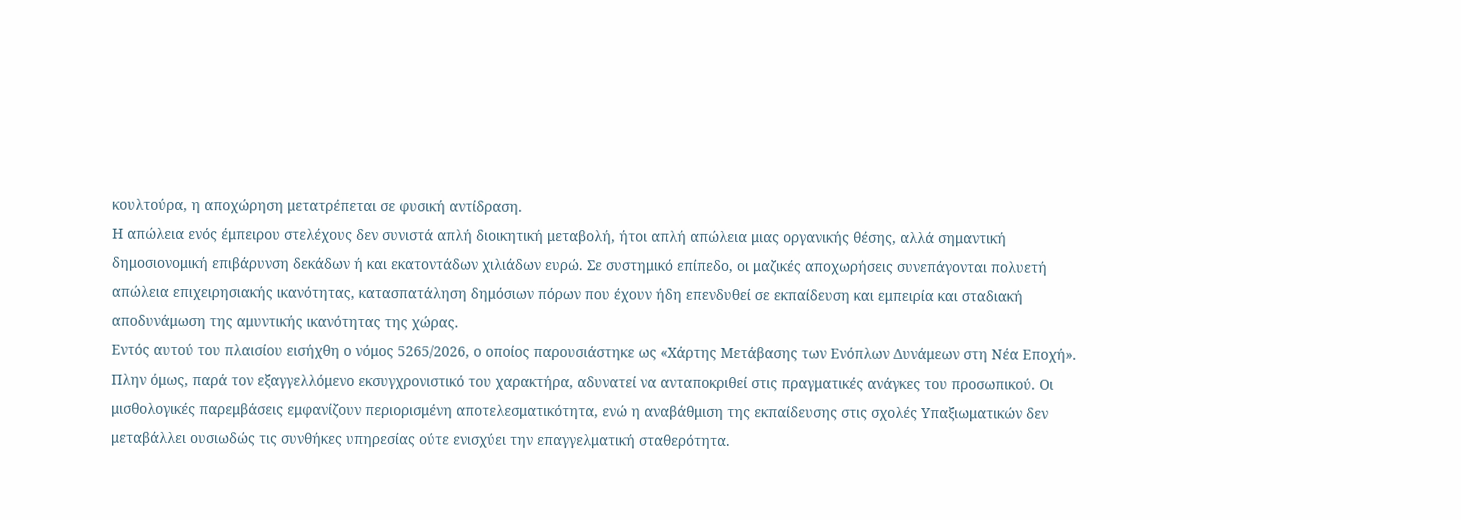κουλτούρα, η αποχώρηση μετατρέπεται σε φυσική αντίδραση.
Η απώλεια ενός έμπειρου στελέχους δεν συνιστά απλή διοικητική μεταβολή, ήτοι απλή απώλεια μιας οργανικής θέσης, αλλά σημαντική δημοσιονομική επιβάρυνση δεκάδων ή και εκατοντάδων χιλιάδων ευρώ. Σε συστημικό επίπεδο, οι μαζικές αποχωρήσεις συνεπάγονται πολυετή απώλεια επιχειρησιακής ικανότητας, κατασπατάληση δημόσιων πόρων που έχουν ήδη επενδυθεί σε εκπαίδευση και εμπειρία και σταδιακή αποδυνάμωση της αμυντικής ικανότητας της χώρας.
Εντός αυτού του πλαισίου εισήχθη ο νόμος 5265/2026, ο οποίος παρουσιάστηκε ως «Χάρτης Μετάβασης των Ενόπλων Δυνάμεων στη Νέα Εποχή». Πλην όμως, παρά τον εξαγγελλόμενο εκσυγχρονιστικό του χαρακτήρα, αδυνατεί να ανταποκριθεί στις πραγματικές ανάγκες του προσωπικού. Οι μισθολογικές παρεμβάσεις εμφανίζουν περιορισμένη αποτελεσματικότητα, ενώ η αναβάθμιση της εκπαίδευσης στις σχολές Υπαξιωματικών δεν μεταβάλλει ουσιωδώς τις συνθήκες υπηρεσίας ούτε ενισχύει την επαγγελματική σταθερότητα.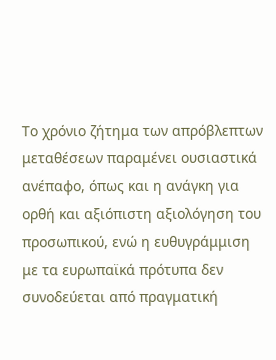Το χρόνιο ζήτημα των απρόβλεπτων μεταθέσεων παραμένει ουσιαστικά ανέπαφο, όπως και η ανάγκη για ορθή και αξιόπιστη αξιολόγηση του προσωπικού, ενώ η ευθυγράμμιση με τα ευρωπαϊκά πρότυπα δεν συνοδεύεται από πραγματική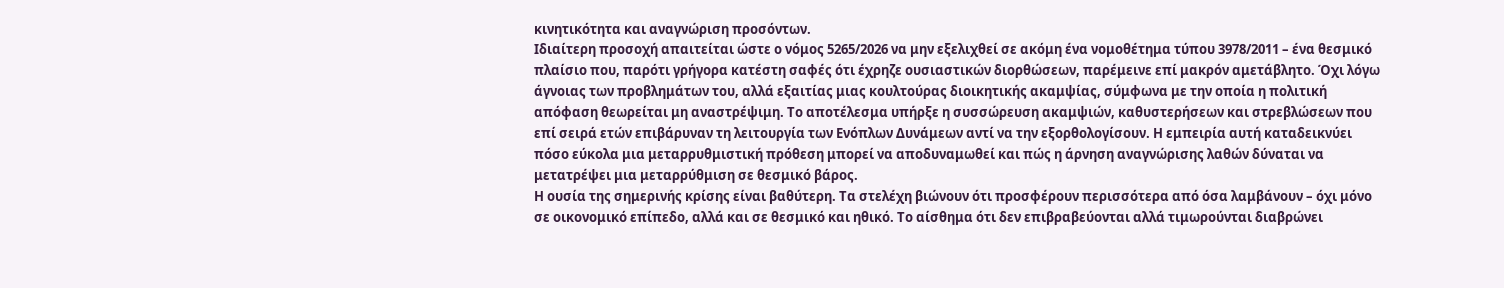κινητικότητα και αναγνώριση προσόντων.
Ιδιαίτερη προσοχή απαιτείται ώστε ο νόμος 5265/2026 να μην εξελιχθεί σε ακόμη ένα νομοθέτημα τύπου 3978/2011 – ένα θεσμικό πλαίσιο που, παρότι γρήγορα κατέστη σαφές ότι έχρηζε ουσιαστικών διορθώσεων, παρέμεινε επί μακρόν αμετάβλητο. Όχι λόγω άγνοιας των προβλημάτων του, αλλά εξαιτίας μιας κουλτούρας διοικητικής ακαμψίας, σύμφωνα με την οποία η πολιτική απόφαση θεωρείται μη αναστρέψιμη. Το αποτέλεσμα υπήρξε η συσσώρευση ακαμψιών, καθυστερήσεων και στρεβλώσεων που επί σειρά ετών επιβάρυναν τη λειτουργία των Ενόπλων Δυνάμεων αντί να την εξορθολογίσουν. Η εμπειρία αυτή καταδεικνύει πόσο εύκολα μια μεταρρυθμιστική πρόθεση μπορεί να αποδυναμωθεί και πώς η άρνηση αναγνώρισης λαθών δύναται να μετατρέψει μια μεταρρύθμιση σε θεσμικό βάρος.
Η ουσία της σημερινής κρίσης είναι βαθύτερη. Τα στελέχη βιώνουν ότι προσφέρουν περισσότερα από όσα λαμβάνουν – όχι μόνο σε οικονομικό επίπεδο, αλλά και σε θεσμικό και ηθικό. Το αίσθημα ότι δεν επιβραβεύονται αλλά τιμωρούνται διαβρώνει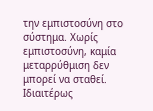την εμπιστοσύνη στο σύστημα. Χωρίς εμπιστοσύνη, καμία μεταρρύθμιση δεν μπορεί να σταθεί.
Ιδιαιτέρως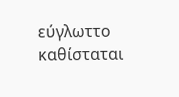εύγλωττο καθίσταται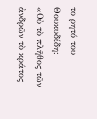το ρητό του Θουκυδίδη:
«Οὐ τὸ πλῆθος τῶν ἀνδρῶν τὸ κράτος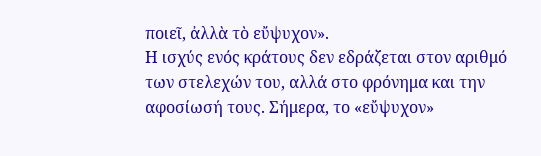ποιεῖ, ἀλλὰ τὸ εὔψυχον».
Η ισχύς ενός κράτους δεν εδράζεται στον αριθμό των στελεχών του, αλλά στο φρόνημα και την αφοσίωσή τους. Σήμερα, το «εὔψυχον»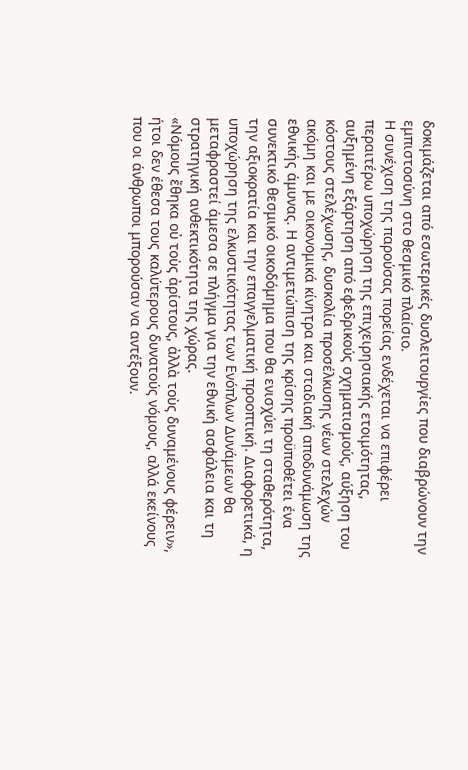δοκιμάζεται από εσωτερικές δυσλειτουργίες που διαβρώνουν την εμπιστοσύνη στο θεσμικό πλαίσιο.
Η συνέχιση της παρούσας πορείας ενδέχεται να επιφέρει περαιτέρω υποχώρηση της επιχειρησιακής ετοιμότητας, αυξημένη εξάρτηση από εφεδρικούς σχηματισμούς, αύξηση του κόστους στελέχωσης, δυσκολία προσέλκυσης νέων στελεχών ακόμη και με οικονομικά κίνητρα και σταδιακή αποδυνάμωση της εθνικής άμυνας. Η αντιμετώπιση της κρίσης προϋποθέτει ένα συνεκτικό θεσμικό οικοδόμημα που θα ενισχύει τη σταθερότητα, την αξιοκρατία και την επαγγελματική προοπτική. Διαφορετικά, η υποχώρηση της ελκυστικότητας των Ενόπλων Δυνάμεων θα μεταφραστεί άμεσα σε πλήγμα για την εθνική ασφάλεια και τη στρατηγική ανθεκτικότητα της χώρας.
«Νόμους ἔθηκα οὐ τοὺς ἀρίστους, ἀλλὰ τοὺς δυναμένους φέρειν»,
ήτοι δεν έθεσα τους καλύτερους δυνατούς νόμους, αλλά εκείνους που οι άνθρωποι μπορούσαν να αντέξουν.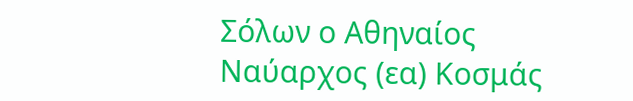Σόλων ο Αθηναίος
Ναύαρχος (εα) Κοσμάς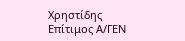Χρηστίδης
Επίτιμος Α/ΓΕΝ